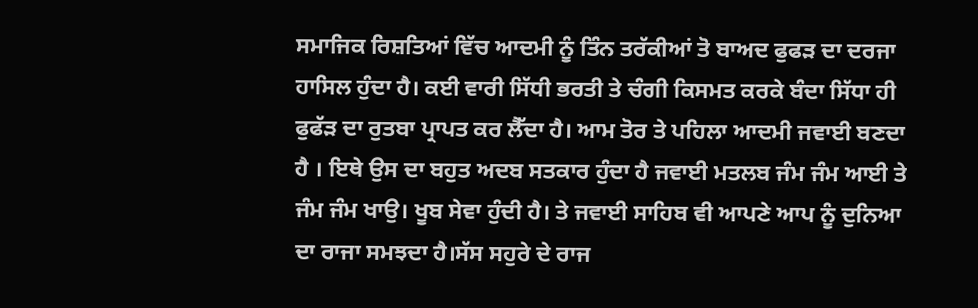ਸਮਾਜਿਕ ਰਿਸ਼ਤਿਆਂ ਵਿੱਚ ਆਦਮੀ ਨੂੰ ਤਿੰਨ ਤਰੱਕੀਆਂ ਤੋ ਬਾਅਦ ਫੁਫੜ ਦਾ ਦਰਜਾ ਹਾਸਿਲ ਹੁੰਦਾ ਹੈ। ਕਈ ਵਾਰੀ ਸਿੱਧੀ ਭਰਤੀ ਤੇ ਚੰਗੀ ਕਿਸਮਤ ਕਰਕੇ ਬੰਦਾ ਸਿੱਧਾ ਹੀ ਫੁਫੱੜ ਦਾ ਰੁਤਬਾ ਪ੍ਰਾਪਤ ਕਰ ਲੈੱਦਾ ਹੈ। ਆਮ ਤੋਰ ਤੇ ਪਹਿਲਾ ਆਦਮੀ ਜਵਾਈ ਬਣਦਾ ਹੈ । ਇਥੇ ਉਸ ਦਾ ਬਹੁਤ ਅਦਬ ਸਤਕਾਰ ਹੁੰਦਾ ਹੈ ਜਵਾਈ ਮਤਲਬ ਜੰਮ ਜੰਮ ਆਈ ਤੇ ਜੰਮ ਜੰਮ ਖਾਉ। ਖੂਬ ਸੇਵਾ ਹੁੰਦੀ ਹੈ। ਤੇ ਜਵਾਈ ਸਾਹਿਬ ਵੀ ਆਪਣੇ ਆਪ ਨੂੰ ਦੁਨਿਆ ਦਾ ਰਾਜਾ ਸਮਝਦਾ ਹੈ।ਸੱਸ ਸਹੁਰੇ ਦੇ ਰਾਜ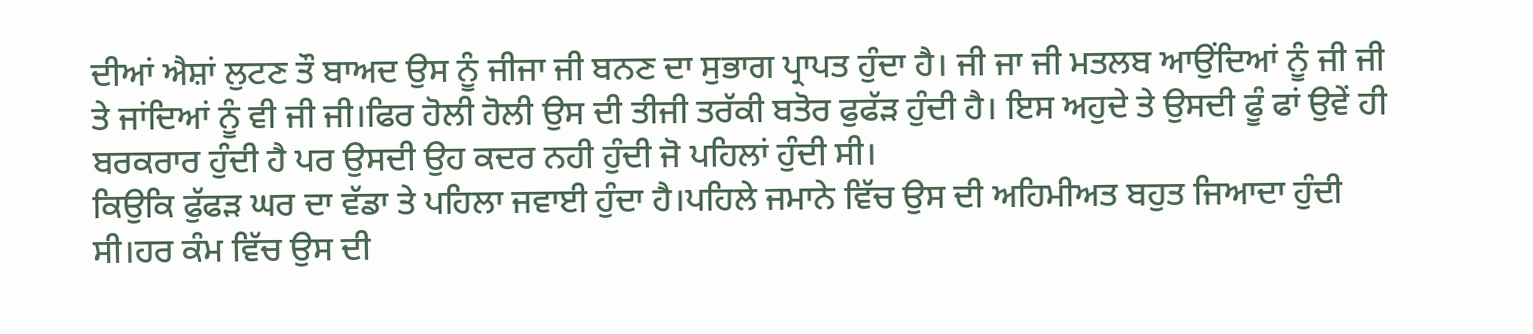ਦੀਆਂ ਐਸ਼ਾਂ ਲੁਟਣ ਤੌ ਬਾਅਦ ਉਸ ਨੂੰ ਜੀਜਾ ਜੀ ਬਨਣ ਦਾ ਸੁਭਾਗ ਪ੍ਰਾਪਤ ਹੁੰਦਾ ਹੈ। ਜੀ ਜਾ ਜੀ ਮਤਲਬ ਆਉਂਦਿਆਂ ਨੂੰ ਜੀ ਜੀ ਤੇ ਜਾਂਦਿਆਂ ਨੂੰ ਵੀ ਜੀ ਜੀ।ਫਿਰ ਹੋਲੀ ਹੋਲੀ ਉਸ ਦੀ ਤੀਜੀ ਤਰੱਕੀ ਬਤੋਰ ਫੁਫੱੜ ਹੁੰਦੀ ਹੈ। ਇਸ ਅਹੁਦੇ ਤੇ ਉਸਦੀ ਫੂੰ ਫਾਂ ਉਵੇਂ ਹੀ ਬਰਕਰਾਰ ਹੁੰਦੀ ਹੈ ਪਰ ਉਸਦੀ ਉਹ ਕਦਰ ਨਹੀ ਹੁੰਦੀ ਜੋ ਪਹਿਲਾਂ ਹੁੰਦੀ ਸੀ।
ਕਿਉਕਿ ਫੁੱਫੜ ਘਰ ਦਾ ਵੱਡਾ ਤੇ ਪਹਿਲਾ ਜਵਾਈ ਹੁੰਦਾ ਹੈ।ਪਹਿਲੇ ਜਮਾਨੇ ਵਿੱਚ ਉਸ ਦੀ ਅਹਿਮੀਅਤ ਬਹੁਤ ਜਿਆਦਾ ਹੁੰਦੀ ਸੀ।ਹਰ ਕੰਮ ਵਿੱਚ ਉਸ ਦੀ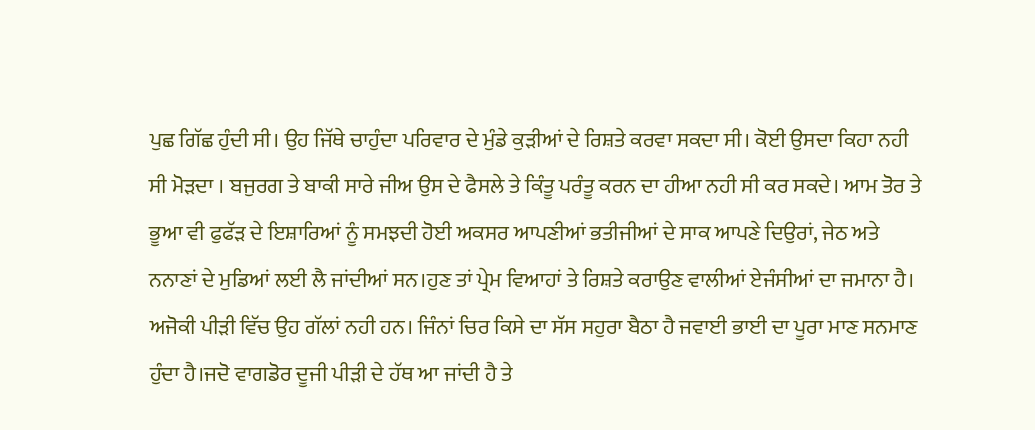ਪੁਛ ਗਿੱਛ ਹੁੰਦੀ ਸੀ। ਉਹ ਜਿੱਥੇ ਚਾਹੁੰਦਾ ਪਰਿਵਾਰ ਦੇ ਮੁੰਡੇ ਕੁੜੀਆਂ ਦੇ ਰਿਸ਼ਤੇ ਕਰਵਾ ਸਕਦਾ ਸੀ। ਕੋਈ ਉਸਦਾ ਕਿਹਾ ਨਹੀ ਸੀ ਮੋੜਦਾ । ਬਜੁਰਗ ਤੇ ਬਾਕੀ ਸਾਰੇ ਜੀਅ ਉਸ ਦੇ ਫੈਸਲੇ ਤੇ ਕਿੰਤੂ ਪਰੰਤੂ ਕਰਨ ਦਾ ਹੀਆ ਨਹੀ ਸੀ ਕਰ ਸਕਦੇ। ਆਮ ਤੋਰ ਤੇ ਭੂਆ ਵੀ ਫੁਫੱੜ ਦੇ ਇਸ਼ਾਰਿਆਂ ਨੂੰ ਸਮਝਦੀ ਹੋਈ ਅਕਸਰ ਆਪਣੀਆਂ ਭਤੀਜੀਆਂ ਦੇ ਸਾਕ ਆਪਣੇ ਦਿਉਰਾਂ, ਜੇਠ ਅਤੇ ਨਨਾਣਾਂ ਦੇ ਮੁਡਿਆਂ ਲਈ ਲੈ ਜਾਂਦੀਆਂ ਸਨ।ਹੁਣ ਤਾਂ ਪ੍ਰੇਮ ਵਿਆਹਾਂ ਤੇ ਰਿਸ਼ਤੇ ਕਰਾਉਣ ਵਾਲੀਆਂ ਏਜੰਸੀਆਂ ਦਾ ਜਮਾਨਾ ਹੈ।
ਅਜੋਕੀ ਪੀੜੀ ਵਿੱਚ ਉਹ ਗੱਲਾਂ ਨਹੀ ਹਨ। ਜਿੰਨਾਂ ਚਿਰ ਕਿਸੇ ਦਾ ਸੱਸ ਸਹੁਰਾ ਬੈਠਾ ਹੈ ਜਵਾਈ ਭਾਈ ਦਾ ਪੂਰਾ ਮਾਣ ਸਨਮਾਣ ਹੁੰਦਾ ਹੈ।ਜਦੋ ਵਾਗਡੋਰ ਦੂਜੀ ਪੀੜੀ ਦੇ ਹੱਥ ਆ ਜਾਂਦੀ ਹੈ ਤੇ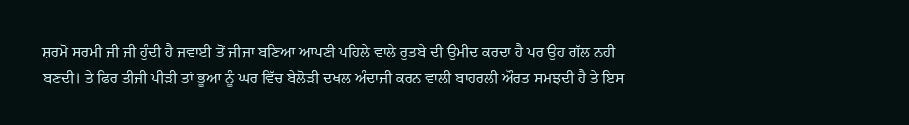ਸ਼ਰਮੋ ਸਰਮੀ ਜੀ ਜੀ ਹੁੰਦੀ ਹੈ ਜਵਾਈ ਤੋਂ ਜੀਜਾ ਬਣਿਆ ਆਪਣੀ ਪਹਿਲੇ ਵਾਲੇ ਰੁਤਬੇ ਦੀ ਉਮੀਦ ਕਰਦਾ ਹੈ ਪਰ ਉਹ ਗੱਲ ਨਹੀ ਬਣਦੀ। ਤੇ ਫਿਰ ਤੀਜੀ ਪੀੜੀ ਤਾਂ ਭੂਆ ਨੂੰ ਘਰ ਵਿੱਚ ਬੇਲੋੜੀ ਦਖਲ ਅੰਦਾਜੀ ਕਰਨ ਵਾਲੀ ਬਾਹਰਲੀ ਔਰਤ ਸਮਝਦੀ ਹੈ ਤੇ ਇਸ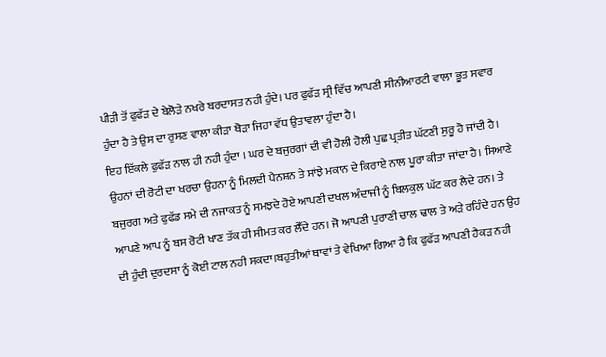ਪੀੜੀ ਤੋਂ ਫੁਫੱੜ ਦੇ ਬੇਲੋੜੇ ਨਖਰੇ ਬਰਦਾਸਤ ਨਹੀ ਹੁੰਦੇ। ਪਰ ਫੁਫੱੜ ਸ੍ਰੀ ਵਿੱਚ ਆਪਣੀ ਸੀਨੀਆਰਟੀ ਵਾਲਾ ਭੂਤ ਸਵਾਰ ਹੁੰਦਾ ਹੈ ਤੇ ਉਸ ਦਾ ਰੁਸਣ ਵਾਲਾ ਕੀੜਾ ਥੋੜਾ ਜਿਹਾ ਵੱਧ ਉਤਾਵਲਾ ਹੁੰਦਾ ਹੈ।
ਇਹ ਇੱਕਲੇ ਫੁਫੱੜ ਨਾਲ ਹੀ ਨਹੀ ਹੁੰਦਾ । ਘਰ ਦੇ ਬਜੁਰਗਾਂ ਦੀ ਵੀ ਹੋਲੀ ਹੋਲੀ ਪੁਛ ਪ੍ਰਤੀਤ ਘੱਟਣੀ ਸੁਰੂ ਹੋ ਜਾਂਦੀ ਹੈ। ਉਹਨਾਂ ਦੀ ਰੋਟੀ ਦਾ ਖਰਚਾ ਉਹਨਾ ਨੂੰ ਮਿਲਦੀ ਪੈਨਸ਼ਨ ਤੇ ਸਾਂਝੇ ਮਕਾਨ ਦੇ ਕਿਰਾਏ ਨਾਲ ਪੂਰਾ ਕੀਤਾ ਜਾਂਦਾ ਹੈ। ਸਿਆਣੇ ਬਜੁਰਗ ਅਤੇ ਫੁਫੱਡ ਸਮੇ ਦੀ ਨਜਾਕਤ ਨੂੰ ਸਮਝਦੇ ਹੋਏ ਆਪਣੀ ਦਖਲ ਅੰਦਾਜੀ ਨੂੰ ਬਿਲਕੁਲ ਘੱਟ ਕਰ ਲੈਦੇ ਹਨ। ਤੇ ਆਪਣੇ ਆਪ ਨੂੰ ਬਸ ਰੋਟੀ ਖਾਣ ਤੱਕ ਹੀ ਸੀਮਤ ਕਰ ਲੈੱਦੇ ਹਨ। ਜੋ ਆਪਣੀ ਪੁਰਾਣੀ ਚਾਲ ਢਾਲ ਤੇ ਅੜੇ ਰਹਿੰਦੇ ਹਨ ਉਹ ਦੀ ਹੁੰਦੀ ਦੁਰਦਸਾ ਨੂੰ ਕੋਈ ਟਾਲ ਨਹੀ ਸਕਦਾ।ਬਹੁਤੀਆਂ ਥਾਵਾਂ ਤੇ ਵੇਖਿਆ ਗਿਆ ਹੈ ਕਿ ਫੁਫੱੜ ਆਪਣੀ ਹੈਕੜ ਨਹੀ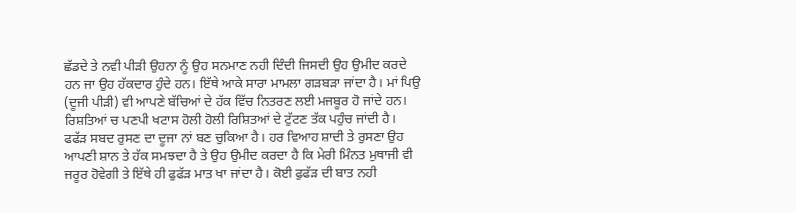ਛੱਡਦੇ ਤੇ ਨਵੀ ਪੀੜੀ ਉਹਨਾ ਨੂੰ ਉਹ ਸਨਮਾਣ ਨਹੀ ਦਿੰਦੀ ਜਿਸਦੀ ਉਹ ਉਮੀਦ ਕਰਦੇ ਹਨ ਜਾ ਉਹ ਹੱਕਦਾਰ ਹੁੰਦੇ ਹਨ। ਇੱਥੇ ਆਕੇ ਸਾਰਾ ਮਾਮਲਾ ਗੜਬੜਾ ਜਾਂਦਾ ਹੈ। ਮਾਂ ਪਿਉ (ਦੂਜੀ ਪੀੜੀ) ਵੀ ਆਪਣੇ ਬੱਚਿਆਂ ਦੇ ਹੱਕ ਵਿੱਚ ਨਿਤਰਣ ਲਈ ਮਜਬੂਰ ਹੋ ਜਾਂਦੇ ਹਨ। ਰਿਸ਼ਤਿਆਂ ਚ ਪਣਪੀ ਖਟਾਸ ਹੋਲੀ ਹੋਲੀ ਰਿਸ਼ਿਤਆਂ ਦੇ ਟੁੱਟਣ ਤੱਕ ਪਹੁੰਚ ਜਾਂਦੀ ਹੈ।
ਫਫੱੜ ਸਬਦ ਰੁਸਣ ਦਾ ਦੂਜਾ ਨਾਂ ਬਣ ਚੁਕਿਆ ਹੈ। ਹਰ ਵਿਆਹ ਸ਼ਾਦੀ ਤੇ ਰੁਸਣਾ ਉਹ ਆਪਣੀ ਸ਼ਾਨ ਤੇ ਹੱਕ ਸਮਝਦਾ ਹੈ ਤੇ ਉਹ ਉਮੀਦ ਕਰਦਾ ਹੈ ਕਿ ਮੇਰੀ ਮਿੰਨਤ ਮੁਥਾਜੀ ਵੀ ਜਰੂਰ ਹੋਵੇਗੀ ਤੇ ਇੱਥੇ ਹੀ ਫੁਫੱੜ ਮਾਤ ਖਾ ਜਾਂਦਾ ਹੈ। ਕੋਈ ਫੁਫੱੜ ਦੀ ਬਾਤ ਨਹੀ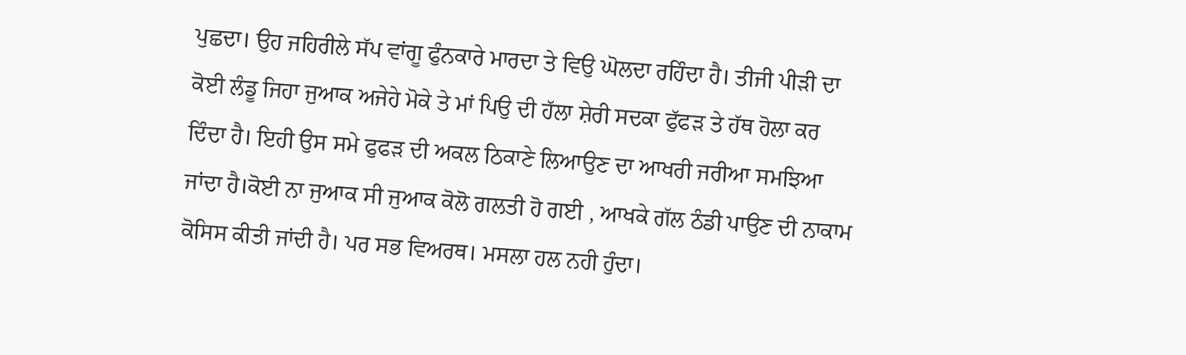ਪੁਛਦਾ। ਉਹ ਜਹਿਰੀਲੇ ਸੱਪ ਵਾਂਗੂ ਫੁੰਨਕਾਰੇ ਮਾਰਦਾ ਤੇ ਵਿਉ ਘੋਲਦਾ ਰਹਿੰਦਾ ਹੈ। ਤੀਜੀ ਪੀੜੀ ਦਾ ਕੋਈ ਲੰਡੂ ਜਿਹਾ ਜੁਆਕ ਅਜੇਹੇ ਮੋਕੇ ਤੇ ਮਾਂ ਪਿਉ ਦੀ ਹੱਲਾ ਸ਼ੇਰੀ ਸਦਕਾ ਫੁੱਫੜ ਤੇ ਹੱਥ ਹੋਲਾ ਕਰ ਦਿੰਦਾ ਹੈ। ਇਹੀ ਉਸ ਸਮੇ ਫੁਫੜ ਦੀ ਅਕਲ ਠਿਕਾਣੇ ਲਿਆਉਣ ਦਾ ਆਖਰੀ ਜਰੀਆ ਸਮਝਿਆ ਜਾਂਦਾ ਹੈ।ਕੋਈ ਨਾ ਜੁਆਕ ਸੀ ਜੁਆਕ ਕੋਲੋ ਗਲਤੀ ਹੋ ਗਈ , ਆਖਕੇ ਗੱਲ ਠੰਡੀ ਪਾਉਣ ਦੀ ਨਾਕਾਮ ਕੋਸਿਸ ਕੀਤੀ ਜਾਂਦੀ ਹੈ। ਪਰ ਸਭ ਵਿਅਰਥ। ਮਸਲਾ ਹਲ ਨਹੀ ਹੁੰਦਾ।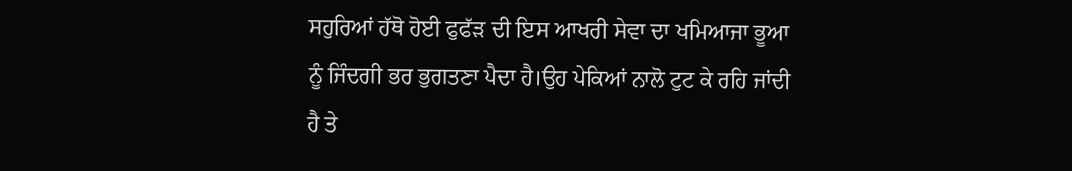ਸਹੁਰਿਆਂ ਹੱਥੋ ਹੋਈ ਫੁਫੱੜ ਦੀ ਇਸ ਆਖਰੀ ਸੇਵਾ ਦਾ ਖਮਿਆਜਾ ਭੂਆ ਨੂੰ ਜਿੰਦਗੀ ਭਰ ਭੁਗਤਣਾ ਪੈਦਾ ਹੈ।ਉਹ ਪੇਕਿਆਂ ਨਾਲੋ ਟੁਟ ਕੇ ਰਹਿ ਜਾਂਦੀ ਹੈ ਤੇ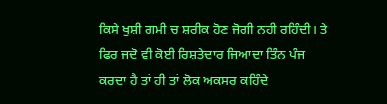ਕਿਸੇ ਖੁਸ਼ੀ ਗਮੀ ਚ ਸ਼ਰੀਕ ਹੋਣ ਜੋਗੀ ਨਹੀ ਰਹਿੰਦੀ। ਤੇ ਫਿਰ ਜਦੋ ਵੀ ਕੋਈ ਰਿਸ਼ਤੇਦਾਰ ਜਿਆਦਾ ਤਿੰਨ ਪੰਜ ਕਰਦਾ ਹੈ ਤਾਂ ਹੀ ਤਾਂ ਲੋਕ ਅਕਸਰ ਕਹਿੰਦੇ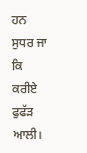ਹਨ ਸੁਧਰ ਜਾ ਕਿ ਕਰੀਏ ਫੁਫੱੜ ਆਲੀ।